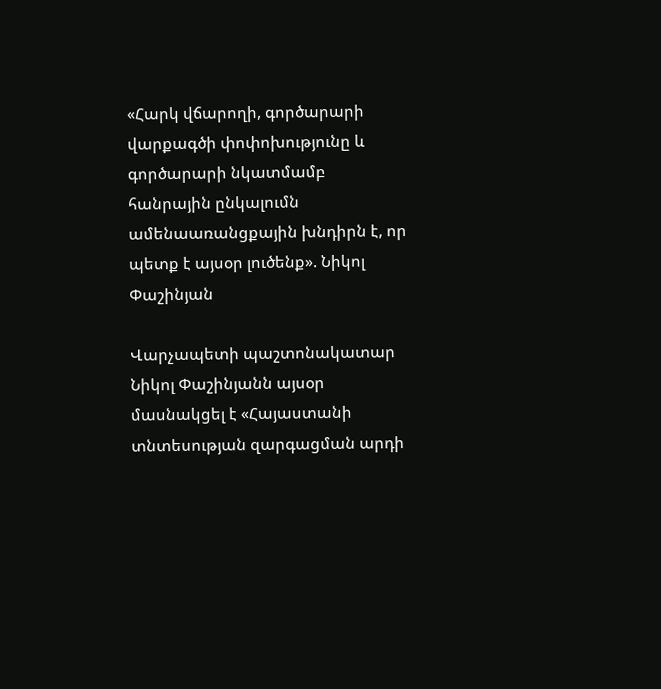«Հարկ վճարողի, գործարարի վարքագծի փոփոխությունը և գործարարի նկատմամբ հանրային ընկալումն ամենաառանցքային խնդիրն է, որ պետք է այսօր լուծենք». Նիկոլ Փաշինյան

Վարչապետի պաշտոնակատար Նիկոլ Փաշինյանն այսօր մասնակցել է «Հայաստանի տնտեսության զարգացման արդի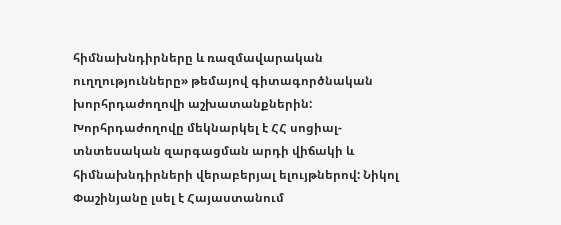հիմնախնդիրները և ռազմավարական ուղղությունները» թեմայով գիտագործնական խորհրդաժողովի աշխատանքներին: Խորհրդաժողովը մեկնարկել է ՀՀ սոցիալ-տնտեսական զարգացման արդի վիճակի և հիմնախնդիրների վերաբերյալ ելույթներով: Նիկոլ Փաշինյանը լսել է Հայաստանում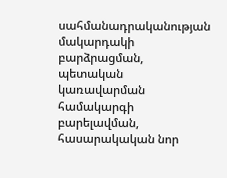սահմանադրականության մակարդակի բարձրացման, պետական կառավարման համակարգի բարելավման, հասարակական նոր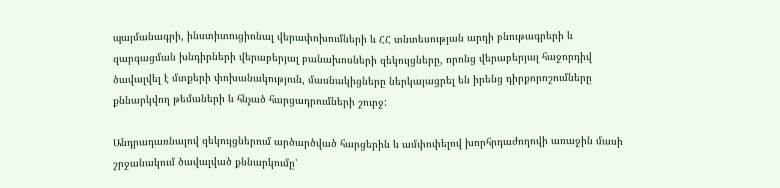պայմանագրի, ինստիտուցիոնալ վերափոխումների և ՀՀ տնտեսության արդի բնութագրերի և զարգացման խնդիրների վերաբերյալ բանախոսների զեկույցները, որոնց վերաբերյալ հաջորդիվ ծավալվել է մտքերի փոխանակություն, մասնակիցները ներկայացրել են իրենց դիրքորոշումները քննարկվող թեմաների և հնչած հարցադրումների շուրջ:

Անդրադառնալով զեկույցներում արծարծված հարցերին և ամփոփելով խորհրդաժողովի առաջին մասի շրջանակում ծավալված քննարկումը՝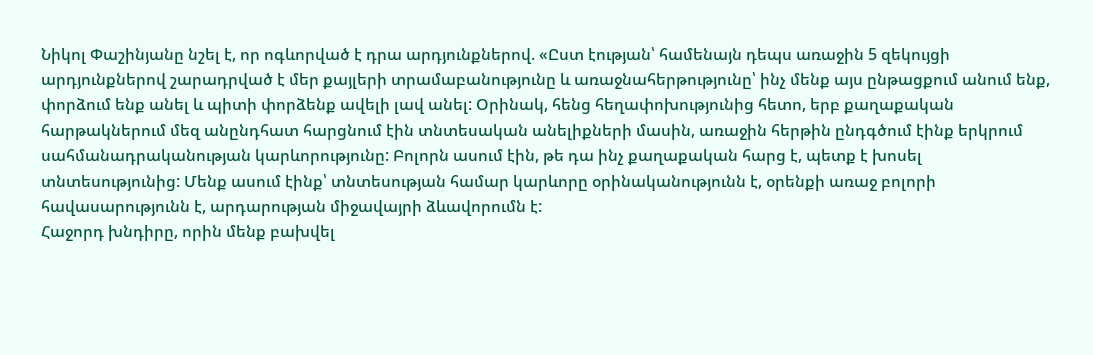Նիկոլ Փաշինյանը նշել է, որ ոգևորված է դրա արդյունքներով. «Ըստ էության՝ համենայն դեպս առաջին 5 զեկույցի արդյունքներով շարադրված է մեր քայլերի տրամաբանությունը և առաջնահերթությունը՝ ինչ մենք այս ընթացքում անում ենք, փորձում ենք անել և պիտի փորձենք ավելի լավ անել: Օրինակ, հենց հեղափոխությունից հետո, երբ քաղաքական հարթակներում մեզ անընդհատ հարցնում էին տնտեսական անելիքների մասին, առաջին հերթին ընդգծում էինք երկրում սահմանադրականության կարևորությունը: Բոլորն ասում էին, թե դա ինչ քաղաքական հարց է, պետք է խոսել տնտեսությունից: Մենք ասում էինք՝ տնտեսության համար կարևորը օրինականությունն է, օրենքի առաջ բոլորի հավասարությունն է, արդարության միջավայրի ձևավորումն է:
Հաջորդ խնդիրը, որին մենք բախվել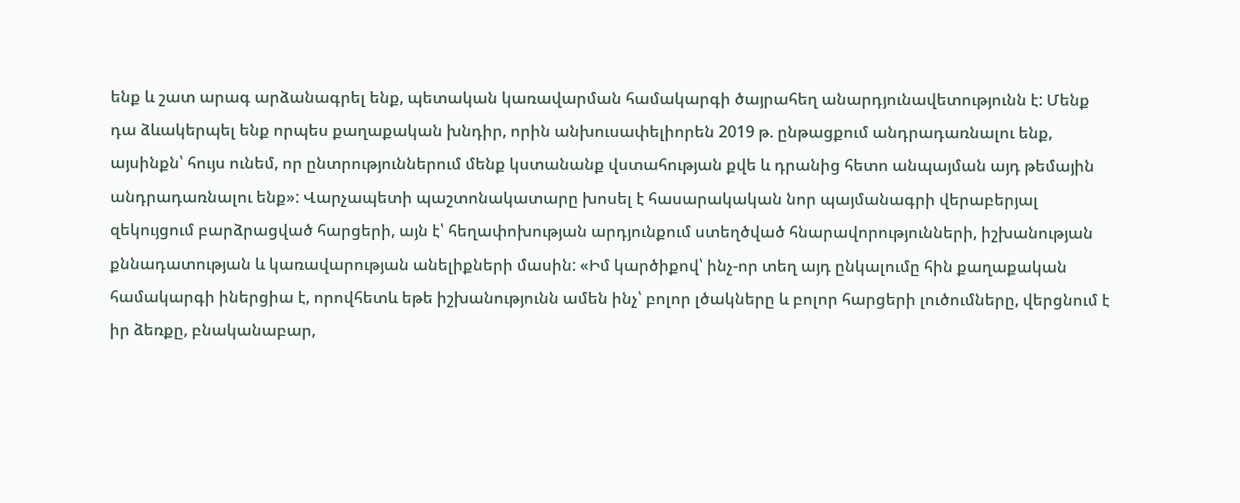ենք և շատ արագ արձանագրել ենք, պետական կառավարման համակարգի ծայրահեղ անարդյունավետությունն է: Մենք դա ձևակերպել ենք որպես քաղաքական խնդիր, որին անխուսափելիորեն 2019 թ. ընթացքում անդրադառնալու ենք, այսինքն՝ հույս ունեմ, որ ընտրություններում մենք կստանանք վստահության քվե և դրանից հետո անպայման այդ թեմային անդրադառնալու ենք»: Վարչապետի պաշտոնակատարը խոսել է հասարակական նոր պայմանագրի վերաբերյալ զեկույցում բարձրացված հարցերի, այն է՝ հեղափոխության արդյունքում ստեղծված հնարավորությունների, իշխանության քննադատության և կառավարության անելիքների մասին: «Իմ կարծիքով՝ ինչ-որ տեղ այդ ընկալումը հին քաղաքական համակարգի իներցիա է, որովհետև եթե իշխանությունն ամեն ինչ՝ բոլոր լծակները և բոլոր հարցերի լուծումները, վերցնում է իր ձեռքը, բնականաբար,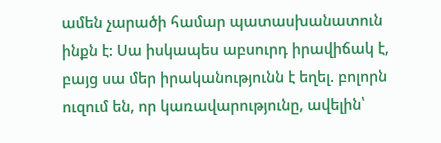ամեն չարածի համար պատասխանատուն ինքն է: Սա իսկապես աբսուրդ իրավիճակ է, բայց սա մեր իրականությունն է եղել. բոլորն ուզում են, որ կառավարությունը, ավելին՝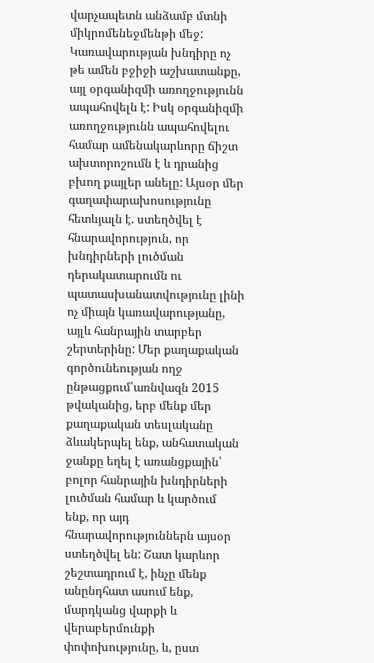վարչապետն անձամբ մտնի միկրոմենեջմենթի մեջ: Կառավարության խնդիրը ոչ թե ամեն բջիջի աշխատանքը, այլ օրգանիզմի առողջությունն ապահովելն է: Իսկ օրգանիզմի առողջությունն ապահովելու համար ամենակարևորը ճիշտ ախտորոշումն է և դրանից բխող քայլեր անելը: Այսօր մեր գաղափարախոսությունը հետևյալն է. ստեղծվել է հնարավորություն, որ խնդիրների լուծման դերակատարումն ու պատասխանատվությունը լինի ոչ միայն կառավարությանը, այլև հանրային տարբեր շերտերինը: Մեր քաղաքական գործունեության ողջ ընթացքում՝առնվազն 2015 թվականից, երբ մենք մեր քաղաքական տեսլականը ձևակերպել ենք, անհատական ջանքը եղել է առանցքային՝ բոլոր հանրային խնդիրների լուծման համար և կարծում ենք, որ այդ հնարավորություններն այսօր ստեղծվել են: Շատ կարևոր շեշտադրում է, ինչը մենք անընդհատ ասում ենք, մարդկանց վարքի և վերաբերմունքի փոփոխությունը, և, ըստ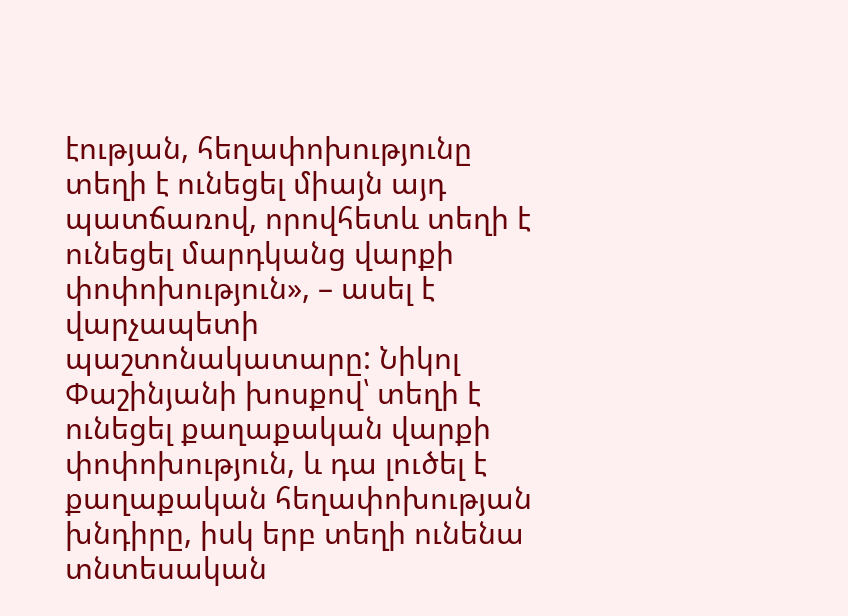էության, հեղափոխությունը տեղի է ունեցել միայն այդ պատճառով, որովհետև տեղի է ունեցել մարդկանց վարքի փոփոխություն», – ասել է վարչապետի պաշտոնակատարը: Նիկոլ Փաշինյանի խոսքով՝ տեղի է ունեցել քաղաքական վարքի փոփոխություն, և դա լուծել է քաղաքական հեղափոխության խնդիրը, իսկ երբ տեղի ունենա տնտեսական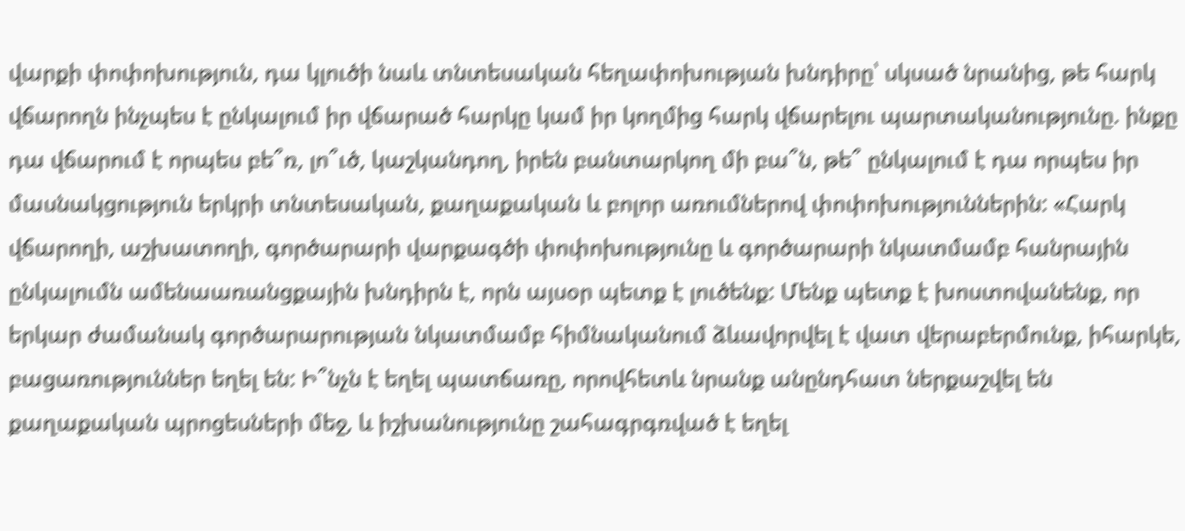վարքի փոփոխություն, դա կլուծի նաև տնտեսական հեղափոխության խնդիրը՝ սկսած նրանից, թե հարկ վճարողն ինչպես է ընկալում իր վճարած հարկը կամ իր կողմից հարկ վճարելու պարտականությունը. ինքը դա վճարում է որպես բե՞ռ, լո՞ւծ, կաշկանդող, իրեն բանտարկող մի բա՞ն, թե՞ ընկալում է դա որպես իր մասնակցություն երկրի տնտեսական, քաղաքական և բոլոր առումներով փոփոխություններին: «Հարկ վճարողի, աշխատողի, գործարարի վարքագծի փոփոխությունը և գործարարի նկատմամբ հանրային ընկալումն ամենաառանցքային խնդիրն է, որն այսօր պետք է լուծենք: Մենք պետք է խոստովանենք, որ երկար ժամանակ գործարարության նկատմամբ հիմնականում ձևավորվել է վատ վերաբերմունք, իհարկե, բացառություններ եղել են: Ի՞նչն է եղել պատճառը, որովհետև նրանք անընդհատ ներքաշվել են քաղաքական պրոցեսների մեջ, և իշխանությունը շահագրգռված է եղել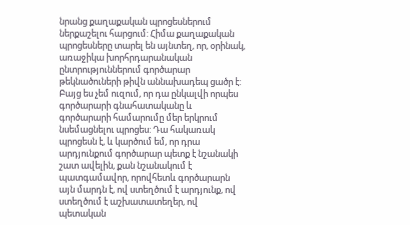նրանց քաղաքական պրոցեսներում ներքաշելու հարցում: Հիմա քաղաքական պրոցեսները տարել են այնտեղ, որ, օրինակ, առաջիկա խորհրդարանական ընտրություններում գործարար թեկնածուների թիվն աննախադեպ ցածր է: Բայց ես չեմ ուզում, որ դա ընկալվի որպես գործարարի գնահատականը և գործարարի համարումը մեր երկրում նսեմացնելու պրոցես: Դա հակառակ պրոցեսն է, և կարծում եմ, որ դրա արդյունքում գործարար պետք է նշանակի շատ ավելին, քան նշանակում է պատգամավոր, որովհետև գործարարն այն մարդն է, ով ստեղծում է արդյունք, ով ստեղծում է աշխատատեղեր, ով պետական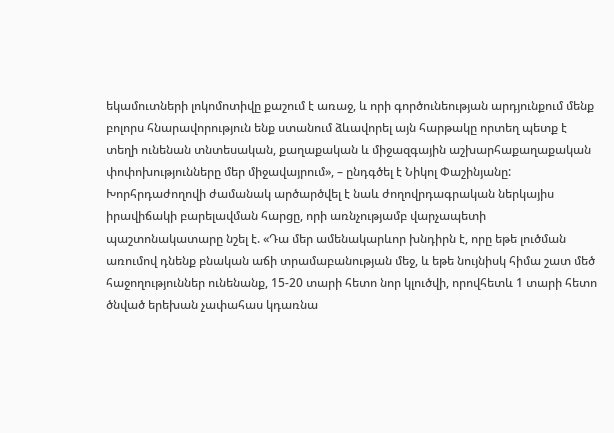եկամուտների լոկոմոտիվը քաշում է առաջ, և որի գործունեության արդյունքում մենք բոլորս հնարավորություն ենք ստանում ձևավորել այն հարթակը որտեղ պետք է տեղի ունենան տնտեսական, քաղաքական և միջազգային աշխարհաքաղաքական փոփոխությունները մեր միջավայրում», – ընդգծել է Նիկոլ Փաշինյանը: Խորհրդաժողովի ժամանակ արծարծվել է նաև ժողովրդագրական ներկայիս իրավիճակի բարելավման հարցը, որի առնչությամբ վարչապետի պաշտոնակատարը նշել է. «Դա մեր ամենակարևոր խնդիրն է, որը եթե լուծման առումով դնենք բնական աճի տրամաբանության մեջ, և եթե նույնիսկ հիմա շատ մեծ հաջողություններ ունենանք, 15-20 տարի հետո նոր կլուծվի, որովհետև 1 տարի հետո ծնված երեխան չափահաս կդառնա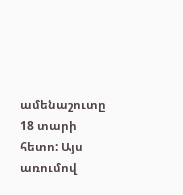ամենաշուտը 18 տարի հետո: Այս առումով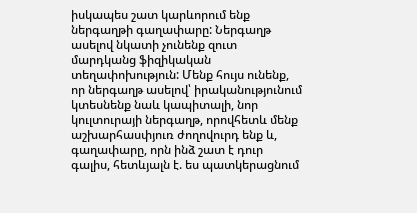իսկապես շատ կարևորում ենք ներգաղթի գաղափարը: Ներգաղթ ասելով նկատի չունենք զուտ մարդկանց ֆիզիկական տեղափոխություն: Մենք հույս ունենք, որ ներգաղթ ասելով՝ իրականությունում կտեսնենք նաև կապիտալի, նոր կուլտուրայի ներգաղթ, որովհետև մենք աշխարհասփյուռ ժողովուրդ ենք և, գաղափարը, որն ինձ շատ է դուր գալիս, հետևյալն է. ես պատկերացնում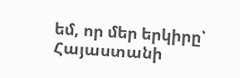եմ, որ մեր երկիրը՝ Հայաստանի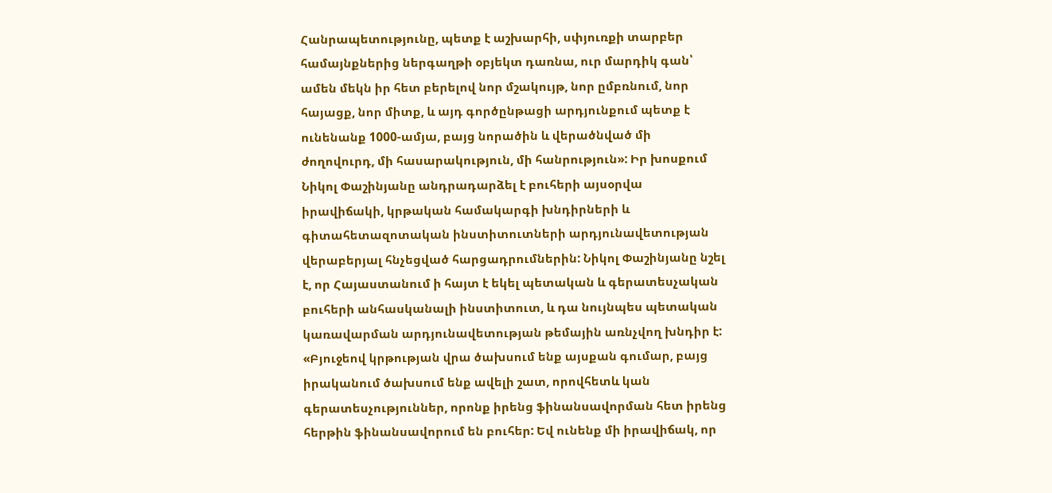Հանրապետությունը, պետք է աշխարհի, սփյուռքի տարբեր համայնքներից ներգաղթի օբյեկտ դառնա, ուր մարդիկ գան՝ ամեն մեկն իր հետ բերելով նոր մշակույթ, նոր ըմբռնում, նոր հայացք, նոր միտք, և այդ գործընթացի արդյունքում պետք է ունենանք 1000-ամյա, բայց նորածին և վերածնված մի ժողովուրդ, մի հասարակություն, մի հանրություն»: Իր խոսքում Նիկոլ Փաշինյանը անդրադարձել է բուհերի այսօրվա իրավիճակի, կրթական համակարգի խնդիրների և գիտահետազոտական ինստիտուտների արդյունավետության վերաբերյալ հնչեցված հարցադրումներին: Նիկոլ Փաշինյանը նշել է, որ Հայաստանում ի հայտ է եկել պետական և գերատեսչական բուհերի անհասկանալի ինստիտուտ, և դա նույնպես պետական կառավարման արդյունավետության թեմային առնչվող խնդիր է: «Բյուջեով կրթության վրա ծախսում ենք այսքան գումար, բայց իրականում ծախսում ենք ավելի շատ, որովհետև կան գերատեսչություններ, որոնք իրենց ֆինանսավորման հետ իրենց հերթին ֆինանսավորում են բուհեր: Եվ ունենք մի իրավիճակ, որ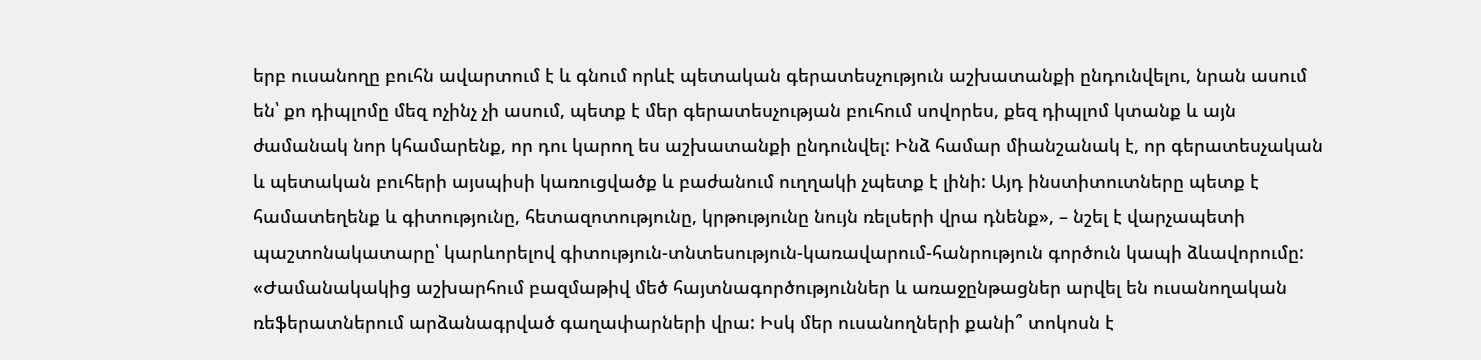երբ ուսանողը բուհն ավարտում է և գնում որևէ պետական գերատեսչություն աշխատանքի ընդունվելու, նրան ասում են՝ քո դիպլոմը մեզ ոչինչ չի ասում, պետք է մեր գերատեսչության բուհում սովորես, քեզ դիպլոմ կտանք և այն ժամանակ նոր կհամարենք, որ դու կարող ես աշխատանքի ընդունվել: Ինձ համար միանշանակ է, որ գերատեսչական և պետական բուհերի այսպիսի կառուցվածք և բաժանում ուղղակի չպետք է լինի: Այդ ինստիտուտները պետք է համատեղենք և գիտությունը, հետազոտությունը, կրթությունը նույն ռելսերի վրա դնենք», – նշել է վարչապետի պաշտոնակատարը՝ կարևորելով գիտություն-տնտեսություն-կառավարում-հանրություն գործուն կապի ձևավորումը: «Ժամանակակից աշխարհում բազմաթիվ մեծ հայտնագործություններ և առաջընթացներ արվել են ուսանողական ռեֆերատներում արձանագրված գաղափարների վրա: Իսկ մեր ուսանողների քանի՞ տոկոսն է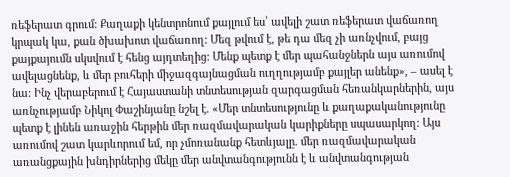ռեֆերատ գրում: Քաղաքի կենտրոնում քայլում ես՝ ավելի շատ ռեֆերատ վաճառող կրպակ կա, քան ծխախոտ վաճառող: Մեզ թվում է, թե դա մեզ չի առնչվում, բայց քայքայումն սկսվում է հենց այդտեղից: Մենք պետք է մեր պահանջներն այս առումով ավելացնենք, և մեր բուհերի միջազգայնացման ուղղությամբ քայլեր անենք», – ասել է նա: Ինչ վերաբերում է Հայաստանի տնտեսության զարգացման հեռանկարներին, այս առնչությամբ Նիկոլ Փաշինյանը նշել է. «Մեր տնտեսությունը և քաղաքականությունը պետք է լինեն առաջին հերթին մեր ռազմավարական կարիքները սպասարկող: Այս առումով շատ կարևորում եմ, որ չմոռանանք հետևյալը. մեր ռազմավարական առանցքային խնդիրներից մեկը մեր անվտանգությունն է և անվտանգության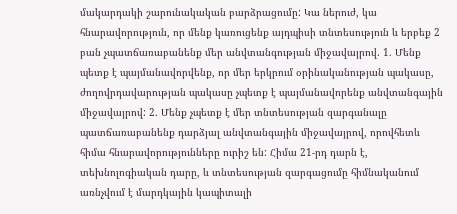մակարդակի շարունակական բարձրացումը: Կա ներուժ, կա հնարավորություն, որ մենք կառուցենք այդպիսի տնտեսություն և երբեք 2 բան չպատճառաբանենք մեր անվտանգության միջավայրով. 1. Մենք պետք է պայմանավորվենք, որ մեր երկրում օրինականության պակասը, ժողովրդավարության պակասը չպետք է պայմանավորենք անվտանգային միջավայրով: 2. Մենք չպետք է մեր տնտեսության զարգանալը պատճառաբանենք դարձյալ անվտանգային միջավայրով, որովհետև հիմա հնարավորությունները ուրիշ են: Հիմա 21-րդ դարն է, տեխնոլոգիական դարը, և տնտեսության զարգացումը հիմնականում առնչվում է մարդկային կապիտալի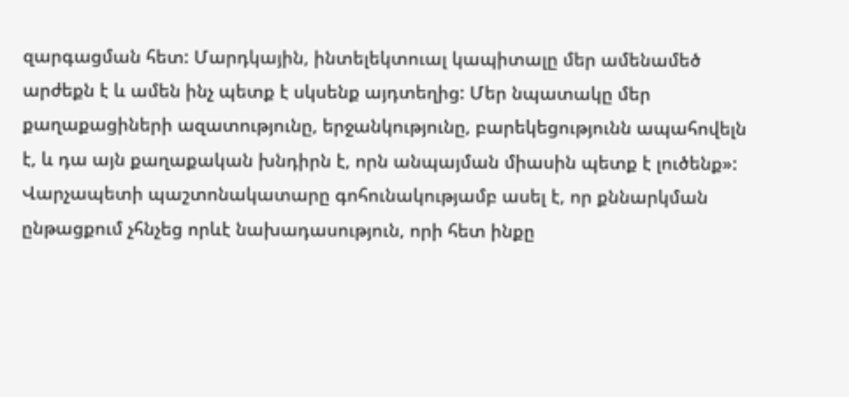զարգացման հետ: Մարդկային, ինտելեկտուալ կապիտալը մեր ամենամեծ արժեքն է և ամեն ինչ պետք է սկսենք այդտեղից: Մեր նպատակը մեր քաղաքացիների ազատությունը, երջանկությունը, բարեկեցությունն ապահովելն է, և դա այն քաղաքական խնդիրն է, որն անպայման միասին պետք է լուծենք»: Վարչապետի պաշտոնակատարը գոհունակությամբ ասել է, որ քննարկման ընթացքում չհնչեց որևէ նախադասություն, որի հետ ինքը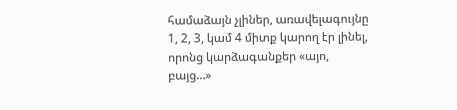համաձայն չլիներ, առավելագույնը 1, 2, 3, կամ 4 միտք կարող էր լինել, որոնց կարձագանքեր «այո, բայց…»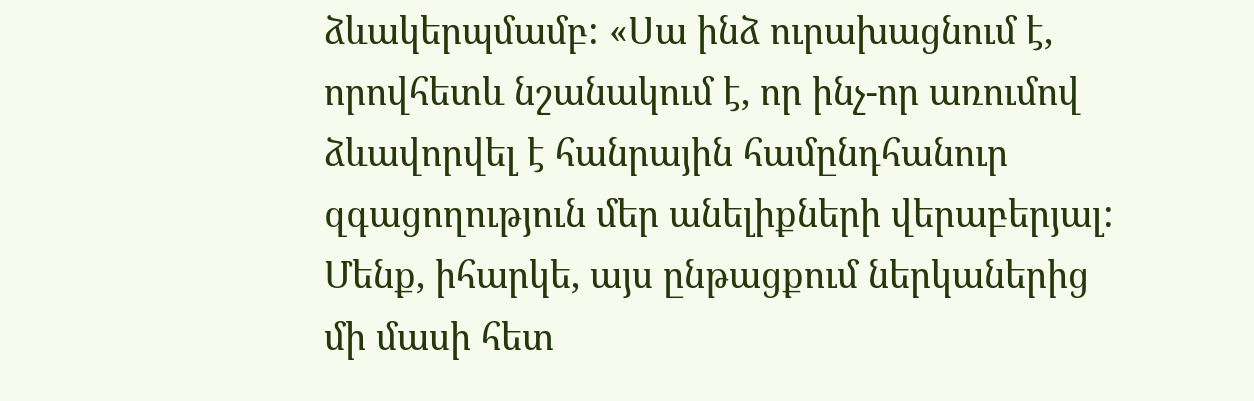ձևակերպմամբ: «Սա ինձ ուրախացնում է, որովհետև նշանակում է, որ ինչ-որ առումով ձևավորվել է հանրային համընդհանուր զգացողություն մեր անելիքների վերաբերյալ: Մենք, իհարկե, այս ընթացքում ներկաներից մի մասի հետ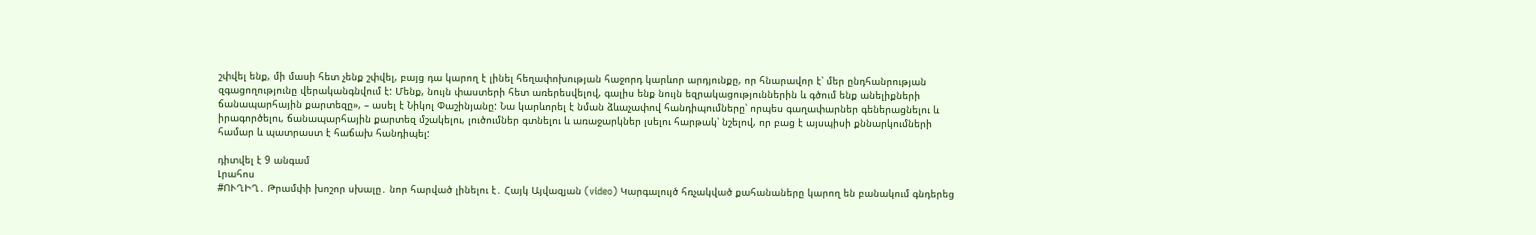շփվել ենք, մի մասի հետ չենք շփվել, բայց դա կարող է լինել հեղափոխության հաջորդ կարևոր արդյունքը, որ հնարավոր է՝ մեր ընդհանրության զգացողությունը վերականգնվում է: Մենք, նույն փաստերի հետ առերեսվելով, գալիս ենք նույն եզրակացություններին և գծում ենք անելիքների ճանապարհային քարտեզը», – ասել է Նիկոլ Փաշինյանը: Նա կարևորել է նման ձևաչափով հանդիպումները՝ որպես գաղափարներ գեներացնելու և իրագործելու, ճանապարհային քարտեզ մշակելու, լուծումներ գտնելու և առաջարկներ լսելու հարթակ՝ նշելով, որ բաց է այսպիսի քննարկումների համար և պատրաստ է հաճախ հանդիպել:

դիտվել է 9 անգամ
Լրահոս
#ՈՒՂԻՂ․ Թրամփի խոշոր սխալը․ նոր հարված լինելու է․ Հայկ Այվազյան (video) Կարգալույծ հռչակված քահանաները կարող են բանակում գնդերեց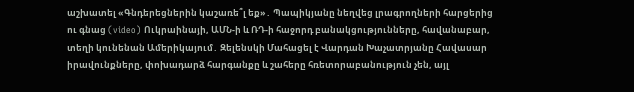աշխատել «Գնդերեցներին կաշառե՞լ եք»․ Պապիկյանը նեղվեց լրագրողների հարցերից ու գնաց (video) Ուկրաինայի, ԱՄՆ-ի և ՌԴ-ի հաջորդ բանակցությունները, հավանաբար, տեղի կունենան Ամերիկայում․ Զելենսկի Մահացել է Վարդան Խաչատրյանը Հավասար իրավունքները, փոխադարձ հարգանքը և շահերը հռետորաբանություն չեն, այլ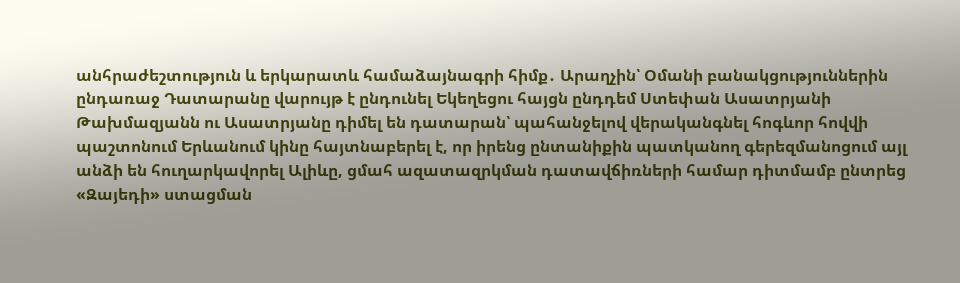անհրաժեշտություն և երկարատև համաձայնագրի հիմք․ Արաղչին՝ Օմանի բանակցություններին ընդառաջ Դատարանը վարույթ է ընդունել Եկեղեցու հայցն ընդդեմ Ստեփան Ասատրյանի Թախմազյանն ու Ասատրյանը դիմել են դատարան՝ պահանջելով վերականգնել հոգևոր հովվի պաշտոնում Երևանում կինը հայտնաբերել է, որ իրենց ընտանիքին պատկանող գերեզմանոցում այլ անձի են հուղարկավորել Ալիևը, ցմահ ազատազրկման դատավճիռների համար դիտմամբ ընտրեց «Զայեդի» ստացման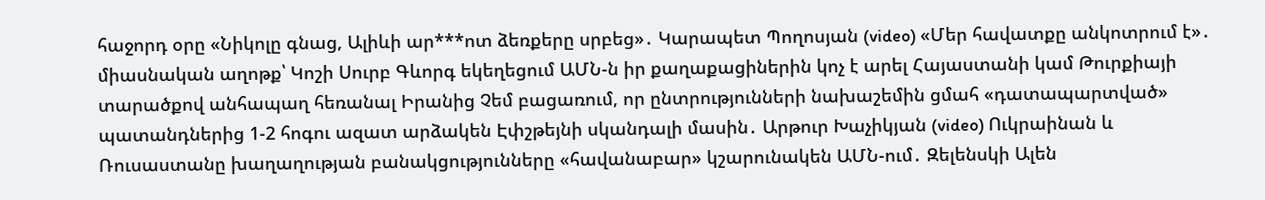հաջորդ օրը «Նիկոլը գնաց, Ալիևի ար***ոտ ձեռքերը սրբեց»․ Կարապետ Պողոսյան (video) «Մեր հավատքը անկոտրում է»․ միասնական աղոթք՝ Կոշի Սուրբ Գևորգ եկեղեցում ԱՄՆ-ն իր քաղաքացիներին կոչ է արել Հայաստանի կամ Թուրքիայի տարածքով անհապաղ հեռանալ Իրանից Չեմ բացառում, որ ընտրությունների նախաշեմին ցմահ «դատապարտված» պատանդներից 1-2 հոգու ազատ արձակեն Էփշթեյնի սկանդալի մասին․ Արթուր Խաչիկյան (video) Ուկրաինան և Ռուսաստանը խաղաղության բանակցությունները «հավանաբար» կշարունակեն ԱՄՆ-ում․ Զելենսկի Ալեն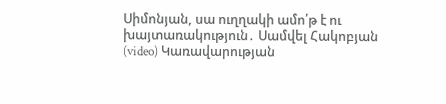Սիմոնյան, սա ուղղակի ամո՛թ է ու խայտառակություն․ Սամվել Հակոբյան (video) Կառավարության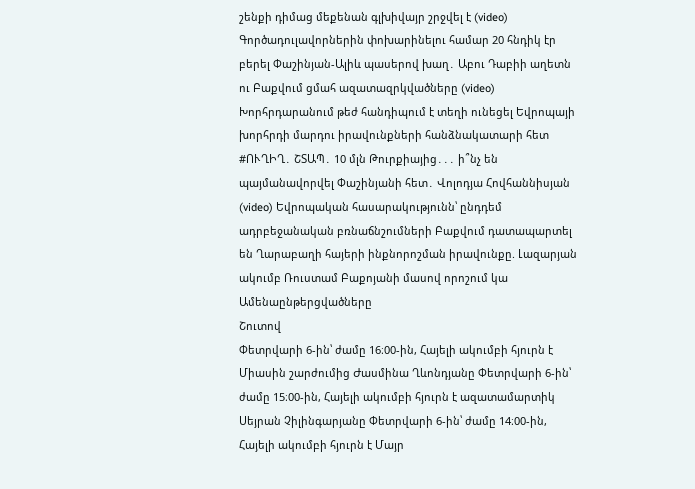շենքի դիմաց մեքենան գլխիվայր շրջվել է (video) Գործադուլավորներին փոխարինելու համար 20 հնդիկ էր բերել Փաշինյան-Ալիև պասերով խաղ․ Աբու Դաբիի աղետն ու Բաքվում ցմահ ազատազրկվածները (video) Խորհրդարանում թեժ հանդիպում է տեղի ունեցել Եվրոպայի խորհրդի մարդու իրավունքների հանձնակատարի հետ #ՈՒՂԻՂ․ ՇՏԱՊ․ 10 մլն Թուրքիայից․․․ ի՞նչ են պայմանավորվել Փաշինյանի հետ․ Վոլոդյա Հովհաննիսյան (video) Եվրոպական հասարակությունն՝ ընդդեմ ադրբեջանական բռնաճնշումների Բաքվում դատապարտել են Ղարաբաղի հայերի ինքնորոշման իրավունքը. Լազարյան ակումբ Ռուստամ Բաքոյանի մասով որոշում կա
Ամենաընթերցվածները
Շուտով
Փետրվարի 6-ին՝ ժամը 16։00-ին, Հայելի ակումբի հյուրն է Միասին շարժումից Ժասմինա Ղևոնդյանը Փետրվարի 6-ին՝ ժամը 15։00-ին, Հայելի ակումբի հյուրն է ազատամարտիկ Սեյրան Չիլինգարյանը Փետրվարի 6-ին՝ ժամը 14։00-ին, Հայելի ակումբի հյուրն է Մայր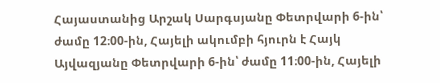Հայաստանից Արշակ Սարգսյանը Փետրվարի 6-ին՝ ժամը 12։00-ին, Հայելի ակումբի հյուրն է Հայկ Այվազյանը Փետրվարի 6-ին՝ ժամը 11։00-ին, Հայելի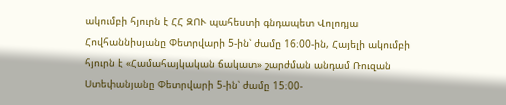ակումբի հյուրն է ՀՀ ԶՈՒ պահեստի գնդապետ Վոլոդյա Հովհաննիսյանը Փետրվարի 5-ին՝ ժամը 16։00-ին, Հայելի ակումբի հյուրն է «Համահայկական ճակատ» շարժման անդամ Ռուզան Ստեփանյանը Փետրվարի 5-ին՝ ժամը 15։00-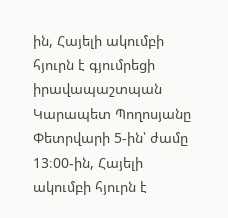ին, Հայելի ակումբի հյուրն է գյումրեցի իրավապաշտպան Կարապետ Պողոսյանը Փետրվարի 5-ին՝ ժամը 13։00-ին, Հայելի ակումբի հյուրն է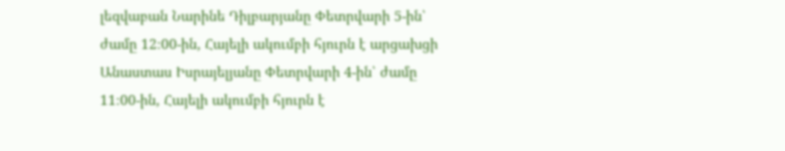լեզվաբան Նարինե Դիլբարյանը Փետրվարի 5-ին՝ ժամը 12։00-ին, Հայելի ակումբի հյուրն է արցախցի Անաստաս Իսրայելյանը Փետրվարի 4-ին՝ ժամը 11։00-ին, Հայելի ակումբի հյուրն է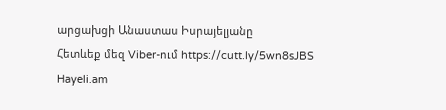արցախցի Անաստաս Իսրայելյանը
Հետևեք մեզ Viber-ում https://cutt.ly/5wn8sJBS
Hayeli.am